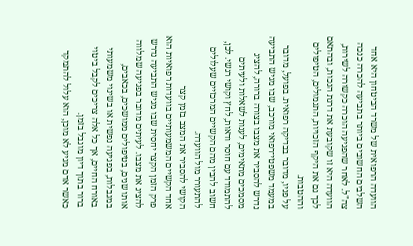הוועדה הרפואית של משרד הביטחון היא אחד השלבים החשובים ביותר בתביעה להכרה כנכה צה"ל. לאחר שהפגיעה הוכרה כקשורה לשירות, הוועדה היא זו שקובעת את דרגת הנכות, ובהתאם לכך גם את היקף הזכויות, התגמולים, הטיפולים וההטבות.
על פניו, מדובר בבדיקה רפואית. בפועל, מדובר במעמד משפטי־רפואי מורכב, שבו מגיש התביעה נדרש להסביר את מצבו בצורה ברורה, להציג מסמכים מתאימים, לענות לשאלות ולעיתים להתמודד עם חוסר ודאות, לחץ וקושי רגשי. לכן, חשוב להבין מהם הקשיים המרכזיים שעלולים להתעורר מול הוועדה.
הקושי להסביר את המצב בזמן קצר
אחד הקשיים המשמעותיים בוועדות רפואיות הוא פרק הזמן הקצר יחסית שבו מגיש התביעה נדרש להציג את מצבו. לעיתים מדובר בפגיעה שמלווה אותו שנים, בטיפולים ממושכים, בכאבים, במגבלות, בפגיעה נפשית או בשינוי משמעותי באורח החיים, אך כל אלה צריכים לקבל ביטוי ברור בתוך דיון מוגבל בזמן.
כאשר אדם מגיע לא מוכן, הוא עלול להתמקד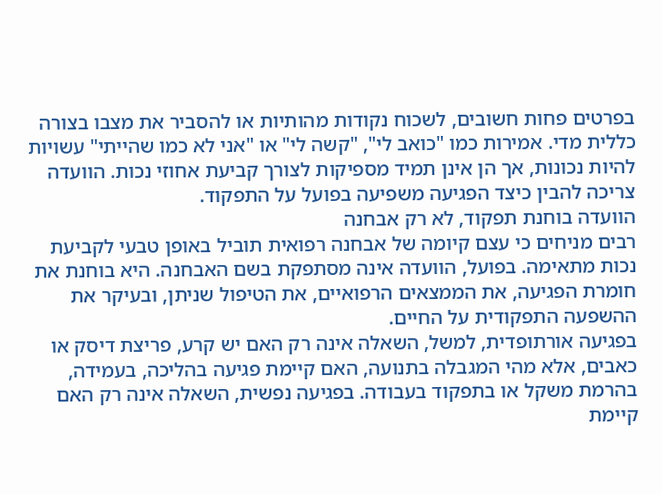בפרטים פחות חשובים, לשכוח נקודות מהותיות או להסביר את מצבו בצורה כללית מדי. אמירות כמו "כואב לי", "קשה לי" או "אני לא כמו שהייתי" עשויות להיות נכונות, אך הן אינן תמיד מספיקות לצורך קביעת אחוזי נכות. הוועדה צריכה להבין כיצד הפגיעה משפיעה בפועל על התפקוד.
הוועדה בוחנת תפקוד, לא רק אבחנה
רבים מניחים כי עצם קיומה של אבחנה רפואית תוביל באופן טבעי לקביעת נכות מתאימה. בפועל, הוועדה אינה מסתפקת בשם האבחנה. היא בוחנת את חומרת הפגיעה, את הממצאים הרפואיים, את הטיפול שניתן, ובעיקר את ההשפעה התפקודית על החיים.
בפגיעה אורתופדית, למשל, השאלה אינה רק האם יש קרע, פריצת דיסק או כאבים, אלא מהי המגבלה בתנועה, האם קיימת פגיעה בהליכה, בעמידה, בהרמת משקל או בתפקוד בעבודה. בפגיעה נפשית, השאלה אינה רק האם קיימת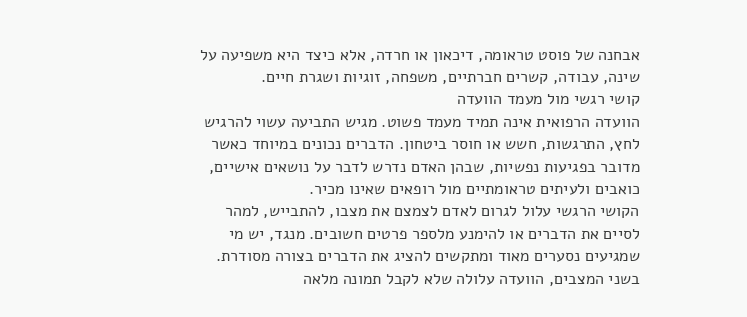אבחנה של פוסט טראומה, דיכאון או חרדה, אלא כיצד היא משפיעה על שינה, עבודה, קשרים חברתיים, משפחה, זוגיות ושגרת חיים.
קושי רגשי מול מעמד הוועדה
הוועדה הרפואית אינה תמיד מעמד פשוט. מגיש התביעה עשוי להרגיש לחץ, התרגשות, חשש או חוסר ביטחון. הדברים נכונים במיוחד כאשר מדובר בפגיעות נפשיות, שבהן האדם נדרש לדבר על נושאים אישיים, כואבים ולעיתים טראומתיים מול רופאים שאינו מכיר.
הקושי הרגשי עלול לגרום לאדם לצמצם את מצבו, להתבייש, למהר לסיים את הדברים או להימנע מלספר פרטים חשובים. מנגד, יש מי שמגיעים נסערים מאוד ומתקשים להציג את הדברים בצורה מסודרת. בשני המצבים, הוועדה עלולה שלא לקבל תמונה מלאה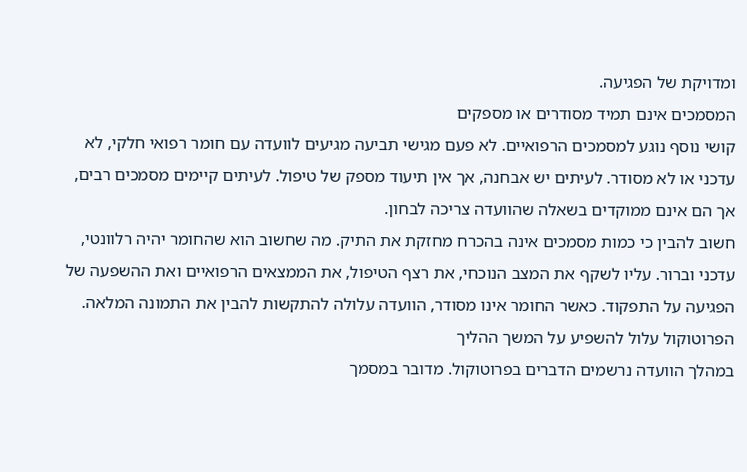ומדויקת של הפגיעה.
המסמכים אינם תמיד מסודרים או מספקים
קושי נוסף נוגע למסמכים הרפואיים. לא פעם מגישי תביעה מגיעים לוועדה עם חומר רפואי חלקי, לא עדכני או לא מסודר. לעיתים יש אבחנה, אך אין תיעוד מספק של טיפול. לעיתים קיימים מסמכים רבים, אך הם אינם ממוקדים בשאלה שהוועדה צריכה לבחון.
חשוב להבין כי כמות מסמכים אינה בהכרח מחזקת את התיק. מה שחשוב הוא שהחומר יהיה רלוונטי, עדכני וברור. עליו לשקף את המצב הנוכחי, את רצף הטיפול, את הממצאים הרפואיים ואת ההשפעה של הפגיעה על התפקוד. כאשר החומר אינו מסודר, הוועדה עלולה להתקשות להבין את התמונה המלאה.
הפרוטוקול עלול להשפיע על המשך ההליך
במהלך הוועדה נרשמים הדברים בפרוטוקול. מדובר במסמך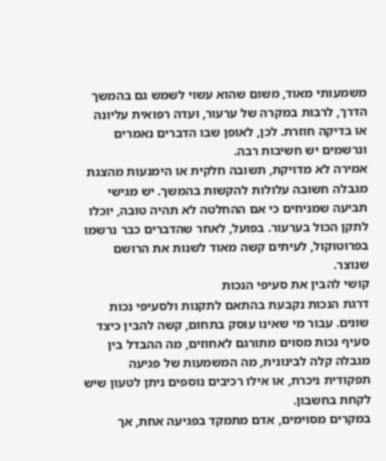משמעותי מאוד, משום שהוא עשוי לשמש גם בהמשך הדרך, לרבות במקרה של ערעור, ועדה רפואית עליונה או בדיקה חוזרת. לכן, לאופן שבו הדברים נאמרים ונרשמים יש חשיבות רבה.
אמירה לא מדויקת, תשובה חלקית או הימנעות מהצגת מגבלה חשובה עלולות להקשות בהמשך. יש מגישי תביעה שמניחים כי אם ההחלטה לא תהיה טובה, יוכלו לתקן הכול בערעור. בפועל, לאחר שהדברים כבר נרשמו בפרוטוקול, לעיתים קשה מאוד לשנות את הרושם שנוצר.
קושי להבין את סעיפי הנכות
דרגת הנכות נקבעת בהתאם לתקנות ולסעיפי נכות שונים. עבור מי שאינו עוסק בתחום, קשה להבין כיצד סעיף נכות מסוים מתורגם לאחוזים, מה ההבדל בין מגבלה קלה לבינונית, מה המשמעות של פגיעה תפקודית ניכרת, או אילו רכיבים נוספים ניתן לטעון שיש לקחת בחשבון.
במקרים מסוימים, אדם מתמקד בפגיעה אחת, אך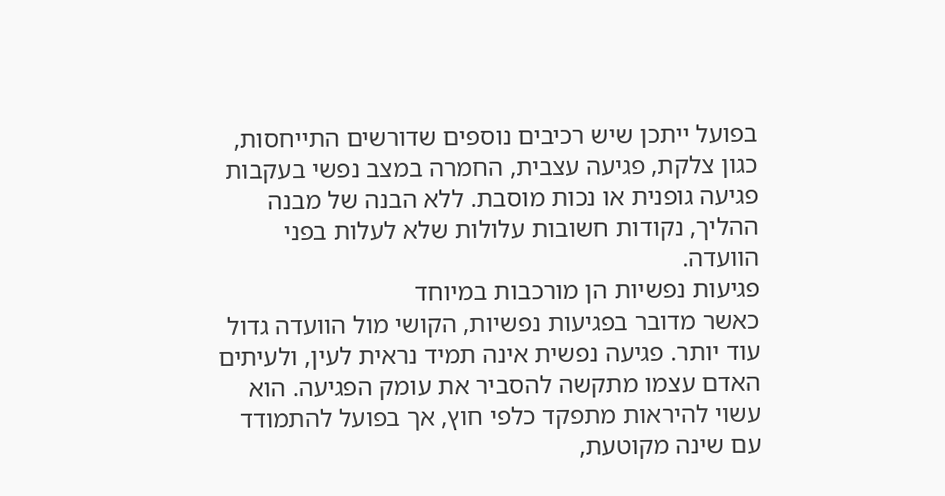בפועל ייתכן שיש רכיבים נוספים שדורשים התייחסות, כגון צלקת, פגיעה עצבית, החמרה במצב נפשי בעקבות פגיעה גופנית או נכות מוסבת. ללא הבנה של מבנה ההליך, נקודות חשובות עלולות שלא לעלות בפני הוועדה.
פגיעות נפשיות הן מורכבות במיוחד
כאשר מדובר בפגיעות נפשיות, הקושי מול הוועדה גדול עוד יותר. פגיעה נפשית אינה תמיד נראית לעין, ולעיתים האדם עצמו מתקשה להסביר את עומק הפגיעה. הוא עשוי להיראות מתפקד כלפי חוץ, אך בפועל להתמודד עם שינה מקוטעת,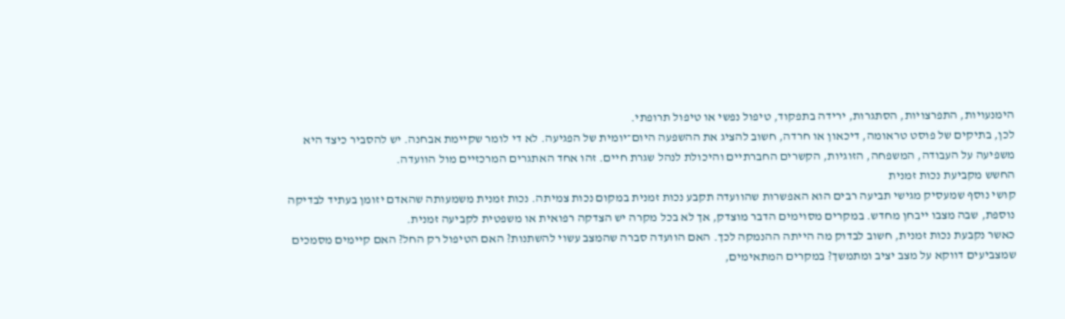הימנעויות, התפרצויות, הסתגרות, ירידה בתפקוד, טיפול נפשי או טיפול תרופתי.
לכן, בתיקים של פוסט טראומה, דיכאון או חרדה, חשוב להציג את ההשפעה היום־יומית של הפגיעה. לא די לומר שקיימת אבחנה. יש להסביר כיצד היא משפיעה על העבודה, המשפחה, הזוגיות, הקשרים החברתיים והיכולת לנהל שגרת חיים. זהו אחד האתגרים המרכזיים מול הוועדה.
החשש מקביעת נכות זמנית
קושי נוסף שמעסיק מגישי תביעה רבים הוא האפשרות שהוועדה תקבע נכות זמנית במקום נכות צמיתה. נכות זמנית משמעותה שהאדם יזומן בעתיד לבדיקה נוספת, שבה מצבו ייבחן מחדש. במקרים מסוימים הדבר מוצדק, אך לא בכל מקרה יש הצדקה רפואית או משפטית לקביעה זמנית.
כאשר נקבעת נכות זמנית, חשוב לבדוק מה הייתה ההנמקה לכך. האם הוועדה סברה שהמצב עשוי להשתנות? האם הטיפול רק החל? האם קיימים מסמכים שמצביעים דווקא על מצב יציב ומתמשך? במקרים המתאימים,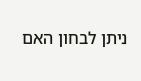ניתן לבחון האם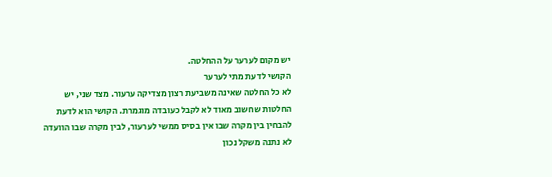יש מקום לערער על ההחלטה.
הקושי לדעת מתי לערער
לא כל החלטה שאינה משביעת רצון מצדיקה ערעור. מצד שני, יש החלטות שחשוב מאוד לא לקבל כעובדה מוגמרת. הקושי הוא לדעת להבחין בין מקרה שבו אין בסיס ממשי לערעור, לבין מקרה שבו הוועדה לא נתנה משקל נכון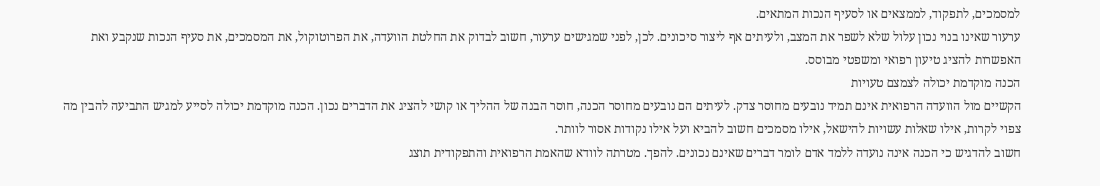למסמכים, לתפקוד, לממצאים או לסעיף הנכות המתאים.
ערעור שאינו בנוי נכון עלול שלא לשפר את המצב, ולעיתים אף ליצור סיכונים. לכן, לפני שמגישים ערעור, חשוב לבדוק את החלטת הוועדה, את הפרוטוקול, את המסמכים, את סעיף הנכות שנקבע ואת האפשרות להציג טיעון רפואי ומשפטי מבוסס.
הכנה מוקדמת יכולה לצמצם טעויות
הקשיים מול הוועדה הרפואית אינם תמיד נובעים מחוסר צדק. לעיתים הם נובעים מחוסר הכנה, חוסר הבנה של ההליך או קושי להציג את הדברים נכון. הכנה מוקדמת יכולה לסייע למגיש התביעה להבין מה צפוי לקרות, אילו שאלות עשויות להישאל, אילו מסמכים חשוב להביא ועל אילו נקודות אסור לוותר.
חשוב להדגיש כי הכנה אינה נועדה ללמד אדם לומר דברים שאינם נכונים. להפך. מטרתה לוודא שהאמת הרפואית והתפקודית תוצג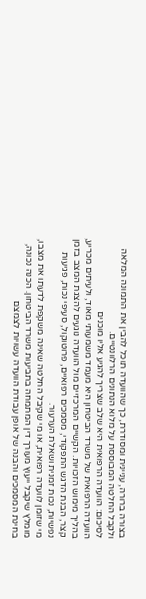בצורה ברורה, עניינית ומסודרת, כך שהוועדה תוכל להבין את התמונה המלאה ולקבל החלטה המבוססת על מלוא הנתונים הרלוונטיים.
לסיכום: הוועדה הרפואית היא שלב שצריך להגיע אליו מוכנים
הוועדה הרפואית של משרד הביטחון היא מעמד משמעותי מאוד, ולעיתים מכריע, בהליך מימוש הזכויות. הקשיים המרכזיים מול הוועדה נוגעים להצגת המצב בזמן קצר, הבנת הדגש התפקודי, מסמכים רפואיים, פרוטוקול, סעיפי נכות, פגיעות נפשיות, נכות זמנית ושאלת הערעור.
מי שזומן לוועדה רפואית, או מי שקיבל החלטה שאינה משקפת לדעתו את מצבו, מומלץ שיקבל ייעוץ מעורך דין המתמחה בתביעות משרד הביטחון. הכנה נכונה, בחינת המסמכים והבנה של אופן עבודת הוועדה עשויות לצמצם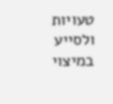טעויות ולסייע במיצוי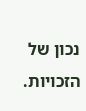נכון של הזכויות.